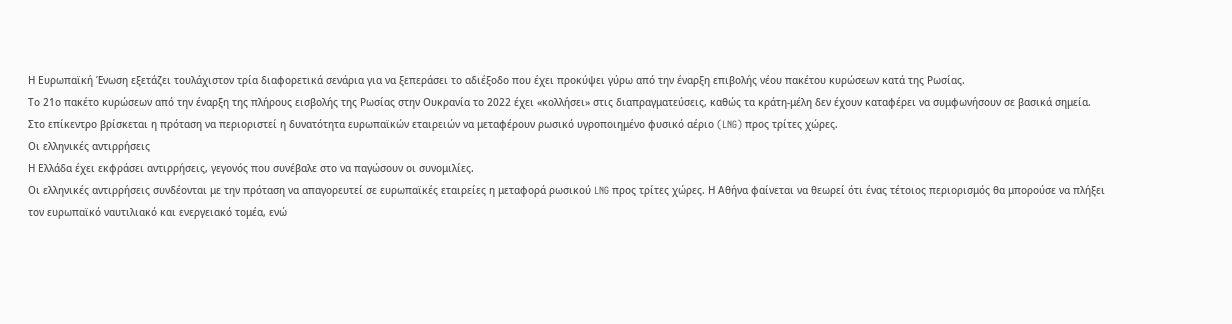Η Ευρωπαϊκή Ένωση εξετάζει τουλάχιστον τρία διαφορετικά σενάρια για να ξεπεράσει το αδιέξοδο που έχει προκύψει γύρω από την έναρξη επιβολής νέου πακέτου κυρώσεων κατά της Ρωσίας.
Το 21ο πακέτο κυρώσεων από την έναρξη της πλήρους εισβολής της Ρωσίας στην Ουκρανία το 2022 έχει «κολλήσει» στις διαπραγματεύσεις, καθώς τα κράτη-μέλη δεν έχουν καταφέρει να συμφωνήσουν σε βασικά σημεία.
Στο επίκεντρο βρίσκεται η πρόταση να περιοριστεί η δυνατότητα ευρωπαϊκών εταιρειών να μεταφέρουν ρωσικό υγροποιημένο φυσικό αέριο (LNG) προς τρίτες χώρες.
Οι ελληνικές αντιρρήσεις
Η Ελλάδα έχει εκφράσει αντιρρήσεις, γεγονός που συνέβαλε στο να παγώσουν οι συνομιλίες.
Οι ελληνικές αντιρρήσεις συνδέονται με την πρόταση να απαγορευτεί σε ευρωπαϊκές εταιρείες η μεταφορά ρωσικού LNG προς τρίτες χώρες. Η Αθήνα φαίνεται να θεωρεί ότι ένας τέτοιος περιορισμός θα μπορούσε να πλήξει τον ευρωπαϊκό ναυτιλιακό και ενεργειακό τομέα, ενώ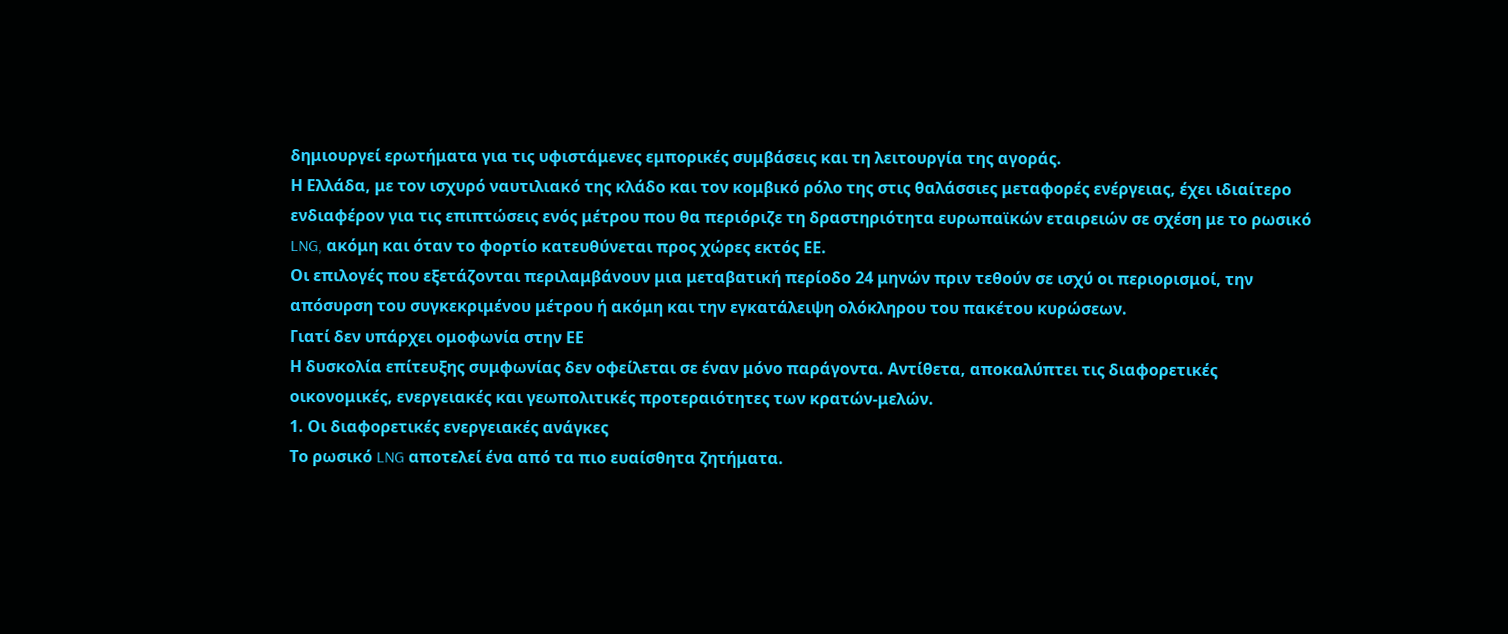δημιουργεί ερωτήματα για τις υφιστάμενες εμπορικές συμβάσεις και τη λειτουργία της αγοράς.
Η Ελλάδα, με τον ισχυρό ναυτιλιακό της κλάδο και τον κομβικό ρόλο της στις θαλάσσιες μεταφορές ενέργειας, έχει ιδιαίτερο ενδιαφέρον για τις επιπτώσεις ενός μέτρου που θα περιόριζε τη δραστηριότητα ευρωπαϊκών εταιρειών σε σχέση με το ρωσικό LNG, ακόμη και όταν το φορτίο κατευθύνεται προς χώρες εκτός ΕΕ.
Οι επιλογές που εξετάζονται περιλαμβάνουν μια μεταβατική περίοδο 24 μηνών πριν τεθούν σε ισχύ οι περιορισμοί, την απόσυρση του συγκεκριμένου μέτρου ή ακόμη και την εγκατάλειψη ολόκληρου του πακέτου κυρώσεων.
Γιατί δεν υπάρχει ομοφωνία στην ΕΕ
Η δυσκολία επίτευξης συμφωνίας δεν οφείλεται σε έναν μόνο παράγοντα. Αντίθετα, αποκαλύπτει τις διαφορετικές οικονομικές, ενεργειακές και γεωπολιτικές προτεραιότητες των κρατών-μελών.
1. Οι διαφορετικές ενεργειακές ανάγκες
Το ρωσικό LNG αποτελεί ένα από τα πιο ευαίσθητα ζητήματα.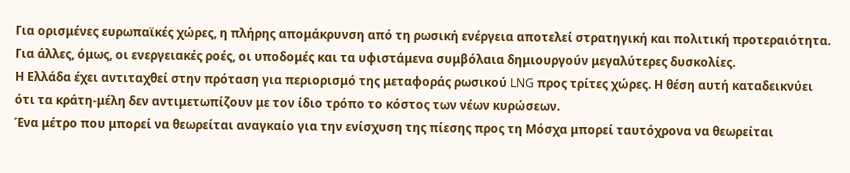Για ορισμένες ευρωπαϊκές χώρες, η πλήρης απομάκρυνση από τη ρωσική ενέργεια αποτελεί στρατηγική και πολιτική προτεραιότητα. Για άλλες, όμως, οι ενεργειακές ροές, οι υποδομές και τα υφιστάμενα συμβόλαια δημιουργούν μεγαλύτερες δυσκολίες.
Η Ελλάδα έχει αντιταχθεί στην πρόταση για περιορισμό της μεταφοράς ρωσικού LNG προς τρίτες χώρες. Η θέση αυτή καταδεικνύει ότι τα κράτη-μέλη δεν αντιμετωπίζουν με τον ίδιο τρόπο το κόστος των νέων κυρώσεων.
Ένα μέτρο που μπορεί να θεωρείται αναγκαίο για την ενίσχυση της πίεσης προς τη Μόσχα μπορεί ταυτόχρονα να θεωρείται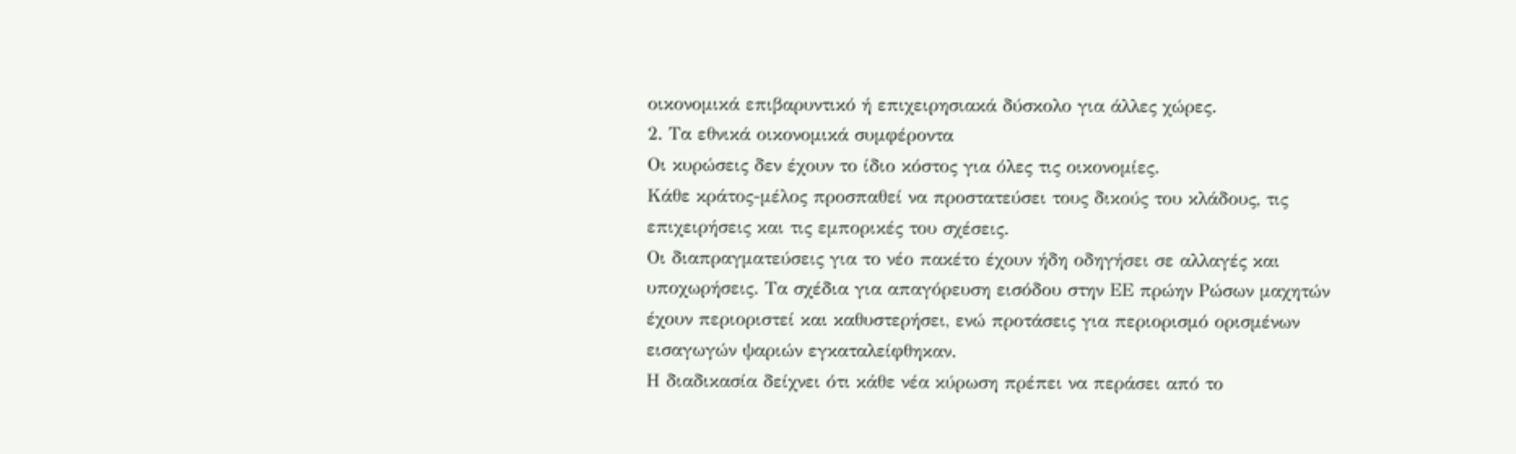οικονομικά επιβαρυντικό ή επιχειρησιακά δύσκολο για άλλες χώρες.
2. Τα εθνικά οικονομικά συμφέροντα
Οι κυρώσεις δεν έχουν το ίδιο κόστος για όλες τις οικονομίες.
Κάθε κράτος-μέλος προσπαθεί να προστατεύσει τους δικούς του κλάδους, τις επιχειρήσεις και τις εμπορικές του σχέσεις.
Οι διαπραγματεύσεις για το νέο πακέτο έχουν ήδη οδηγήσει σε αλλαγές και υποχωρήσεις. Τα σχέδια για απαγόρευση εισόδου στην ΕΕ πρώην Ρώσων μαχητών έχουν περιοριστεί και καθυστερήσει, ενώ προτάσεις για περιορισμό ορισμένων εισαγωγών ψαριών εγκαταλείφθηκαν.
Η διαδικασία δείχνει ότι κάθε νέα κύρωση πρέπει να περάσει από το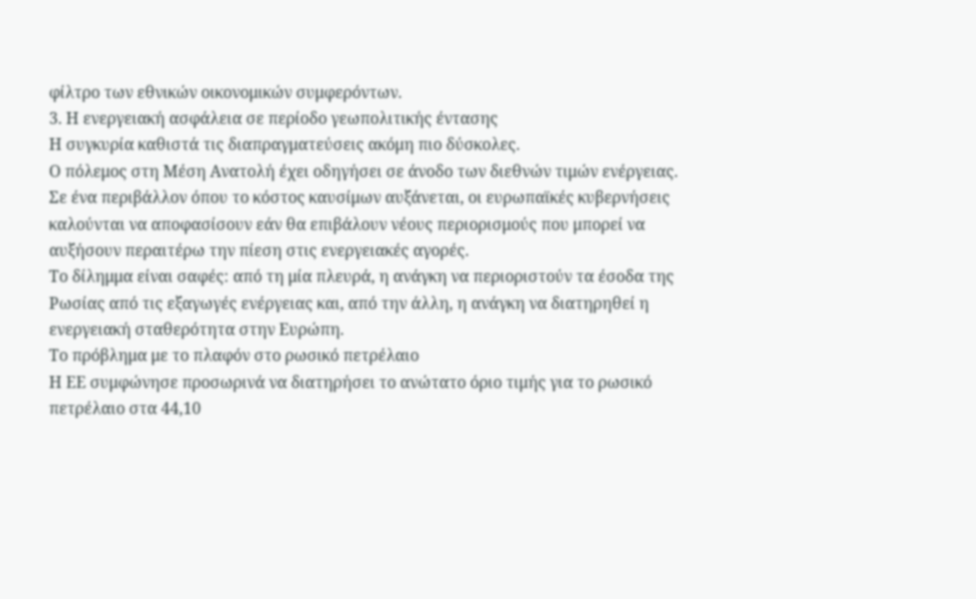φίλτρο των εθνικών οικονομικών συμφερόντων.
3. Η ενεργειακή ασφάλεια σε περίοδο γεωπολιτικής έντασης
Η συγκυρία καθιστά τις διαπραγματεύσεις ακόμη πιο δύσκολες.
Ο πόλεμος στη Μέση Ανατολή έχει οδηγήσει σε άνοδο των διεθνών τιμών ενέργειας. Σε ένα περιβάλλον όπου το κόστος καυσίμων αυξάνεται, οι ευρωπαϊκές κυβερνήσεις καλούνται να αποφασίσουν εάν θα επιβάλουν νέους περιορισμούς που μπορεί να αυξήσουν περαιτέρω την πίεση στις ενεργειακές αγορές.
Το δίλημμα είναι σαφές: από τη μία πλευρά, η ανάγκη να περιοριστούν τα έσοδα της Ρωσίας από τις εξαγωγές ενέργειας και, από την άλλη, η ανάγκη να διατηρηθεί η ενεργειακή σταθερότητα στην Ευρώπη.
Το πρόβλημα με το πλαφόν στο ρωσικό πετρέλαιο
Η ΕΕ συμφώνησε προσωρινά να διατηρήσει το ανώτατο όριο τιμής για το ρωσικό πετρέλαιο στα 44,10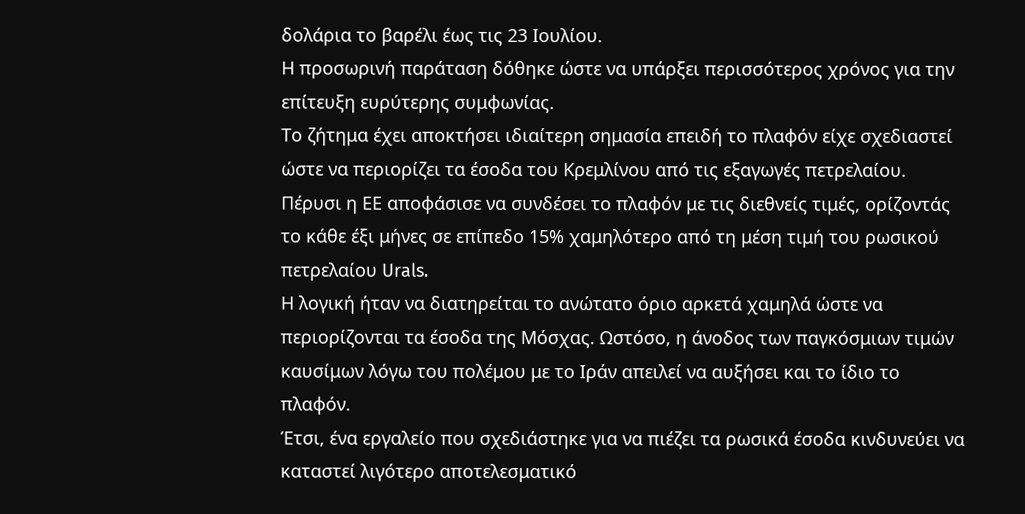δολάρια το βαρέλι έως τις 23 Ιουλίου.
Η προσωρινή παράταση δόθηκε ώστε να υπάρξει περισσότερος χρόνος για την επίτευξη ευρύτερης συμφωνίας.
Το ζήτημα έχει αποκτήσει ιδιαίτερη σημασία επειδή το πλαφόν είχε σχεδιαστεί ώστε να περιορίζει τα έσοδα του Κρεμλίνου από τις εξαγωγές πετρελαίου.
Πέρυσι η ΕΕ αποφάσισε να συνδέσει το πλαφόν με τις διεθνείς τιμές, ορίζοντάς το κάθε έξι μήνες σε επίπεδο 15% χαμηλότερο από τη μέση τιμή του ρωσικού πετρελαίου Urals.
Η λογική ήταν να διατηρείται το ανώτατο όριο αρκετά χαμηλά ώστε να περιορίζονται τα έσοδα της Μόσχας. Ωστόσο, η άνοδος των παγκόσμιων τιμών καυσίμων λόγω του πολέμου με το Ιράν απειλεί να αυξήσει και το ίδιο το πλαφόν.
Έτσι, ένα εργαλείο που σχεδιάστηκε για να πιέζει τα ρωσικά έσοδα κινδυνεύει να καταστεί λιγότερο αποτελεσματικό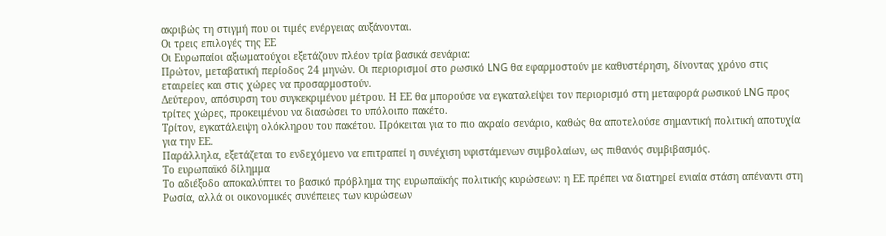ακριβώς τη στιγμή που οι τιμές ενέργειας αυξάνονται.
Οι τρεις επιλογές της ΕΕ
Οι Ευρωπαίοι αξιωματούχοι εξετάζουν πλέον τρία βασικά σενάρια:
Πρώτον, μεταβατική περίοδος 24 μηνών. Οι περιορισμοί στο ρωσικό LNG θα εφαρμοστούν με καθυστέρηση, δίνοντας χρόνο στις εταιρείες και στις χώρες να προσαρμοστούν.
Δεύτερον, απόσυρση του συγκεκριμένου μέτρου. Η ΕΕ θα μπορούσε να εγκαταλείψει τον περιορισμό στη μεταφορά ρωσικού LNG προς τρίτες χώρες, προκειμένου να διασώσει το υπόλοιπο πακέτο.
Τρίτον, εγκατάλειψη ολόκληρου του πακέτου. Πρόκειται για το πιο ακραίο σενάριο, καθώς θα αποτελούσε σημαντική πολιτική αποτυχία για την ΕΕ.
Παράλληλα, εξετάζεται το ενδεχόμενο να επιτραπεί η συνέχιση υφιστάμενων συμβολαίων, ως πιθανός συμβιβασμός.
Το ευρωπαϊκό δίλημμα
Το αδιέξοδο αποκαλύπτει το βασικό πρόβλημα της ευρωπαϊκής πολιτικής κυρώσεων: η ΕΕ πρέπει να διατηρεί ενιαία στάση απέναντι στη Ρωσία, αλλά οι οικονομικές συνέπειες των κυρώσεων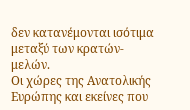δεν κατανέμονται ισότιμα μεταξύ των κρατών-μελών.
Οι χώρες της Ανατολικής Ευρώπης και εκείνες που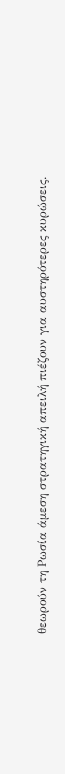θεωρούν τη Ρωσία άμεση στρατηγική απειλή πιέζουν για αυστηρότερες κυρώσεις.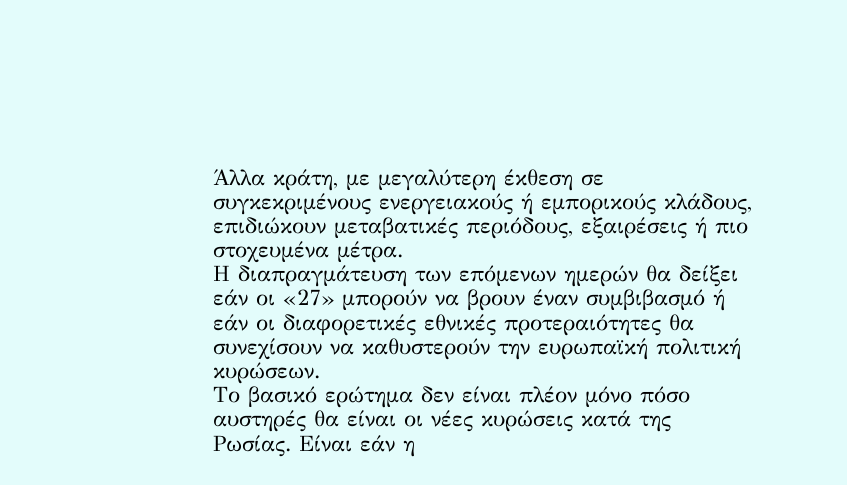Άλλα κράτη, με μεγαλύτερη έκθεση σε συγκεκριμένους ενεργειακούς ή εμπορικούς κλάδους, επιδιώκουν μεταβατικές περιόδους, εξαιρέσεις ή πιο στοχευμένα μέτρα.
Η διαπραγμάτευση των επόμενων ημερών θα δείξει εάν οι «27» μπορούν να βρουν έναν συμβιβασμό ή εάν οι διαφορετικές εθνικές προτεραιότητες θα συνεχίσουν να καθυστερούν την ευρωπαϊκή πολιτική κυρώσεων.
Το βασικό ερώτημα δεν είναι πλέον μόνο πόσο αυστηρές θα είναι οι νέες κυρώσεις κατά της Ρωσίας. Είναι εάν η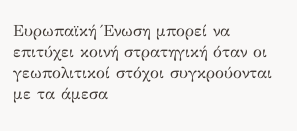Ευρωπαϊκή Ένωση μπορεί να επιτύχει κοινή στρατηγική όταν οι γεωπολιτικοί στόχοι συγκρούονται με τα άμεσα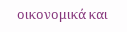οικονομικά και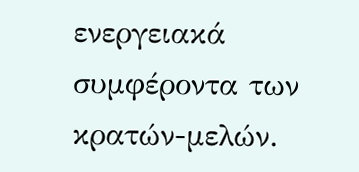ενεργειακά συμφέροντα των κρατών-μελών.